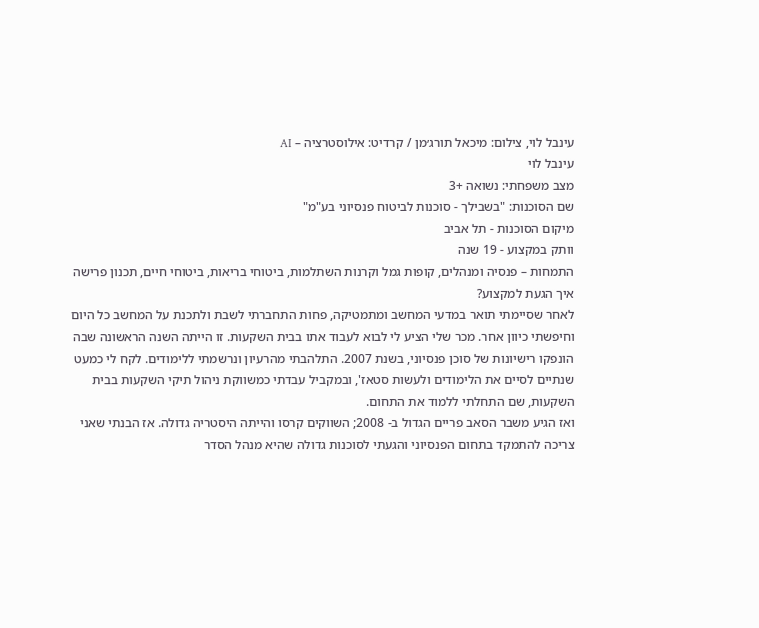עינבל לוי, צילום: מיכאל תורג׳מן / קרדיט: אילוסטרציה – AI
עינבל לוי
מצב משפחתי: נשואה +3
שם הסוכנות: "בשבילך - סוכנות לביטוח פנסיוני בע"מ"
מיקום הסוכנות - תל אביב
וותק במקצוע - 19 שנה
התמחות – פנסיה ומנהלים, קופות גמל וקרנות השתלמות, ביטוחי בריאות, ביטוחי חיים, תכנון פרישה
איך הגעת למקצוע?
לאחר שסיימתי תואר במדעי המחשב ומתמטיקה, פחות התחברתי לשבת ולתכנת על המחשב כל היום וחיפשתי כיוון אחר. מכר שלי הציע לי לבוא לעבוד אתו בבית השקעות. זו הייתה השנה הראשונה שבה הונפקו רישיונות של סוכן פנסיוני, בשנת 2007. התלהבתי מהרעיון ונרשמתי ללימודים. לקח לי כמעט שנתיים לסיים את הלימודים ולעשות סטאז', ובמקביל עבדתי כמשווקת ניהול תיקי השקעות בבית השקעות, שם התחלתי ללמוד את התחום.
ואז הגיע משבר הסאב פריים הגדול ב- 2008; השווקים קרסו והייתה היסטריה גדולה. אז הבנתי שאני צריכה להתמקד בתחום הפנסיוני והגעתי לסוכנות גדולה שהיא מנהל הסדר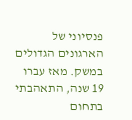פנסיוני של הארגונים הגדולים במשק. מאז עברו 19 שנה, התאהבתי בתחום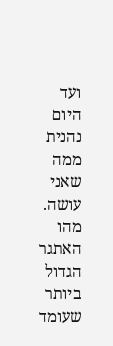ועד היום נהנית ממה שאני עושה.
מהו האתגר הגדול ביותר שעומד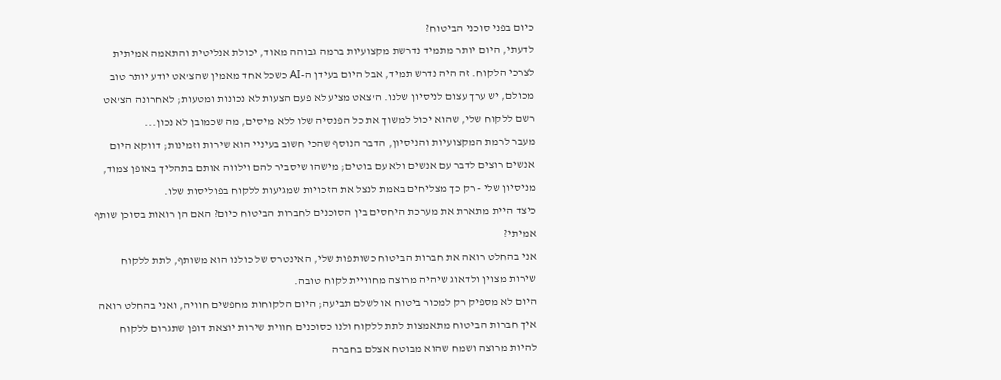כיום בפני סוכני הביטוח?
לדעתי, היום יותר מתמיד נדרשת מקצועיות ברמה גבוהה מאוד, יכולת אנליטית והתאמה אמיתית לצרכי הלקוח. זה היה נדרש תמיד, אבל היום בעידן ה-AI כשכל אחד מאמין שהצ'אט יודע יותר טוב מכולם, יש ערך עצום לניסיון שלנו. ה'צאט מציע לא פעם הצעות לא נכונות ומטעות; לאחרונה הצ'אט רשם ללקוח שלי, שהוא יכול למשוך את כל הפנסיה שלו ללא מיסים, מה שכמובן לא נכון...
מעבר לרמת המקצועיות והניסיון, הדבר הנוסף שהכי חשוב בעיניי הוא שירות וזמינות; דווקא היום אנשים רוצים לדבר עם אנשים ולא עם בוטים; מישהו שיסביר להם וילווה אותם בתהליך באופן צמוד, מניסיון שלי - רק כך מצליחים באמת לנצל את הזכויות שמגיעות ללקוח בפוליסות שלו.
כיצד היית מתארת את מערכת היחסים בין הסוכנים לחברות הביטוח כיום? האם הן רואות בסוכן שותף אמיתי?
אני בהחלט רואה את חברות הביטוח כשותפות שלי, האינטרס של כולנו הוא משותף, לתת ללקוח שירות מצוין ולדאוג שיהיה מרוצה מחוויית לקוח טובה.
היום לא מספיק רק למכור ביטוח או לשלם תביעה; היום הלקוחות מחפשים חוויה, ואני בהחלט רואה איך חברות הביטוח מתאמצות לתת ללקוח ולנו כסוכנים חווית שירות יוצאת דופן שתגרום ללקוח להיות מרוצה ושמח שהוא מבוטח אצלם בחברה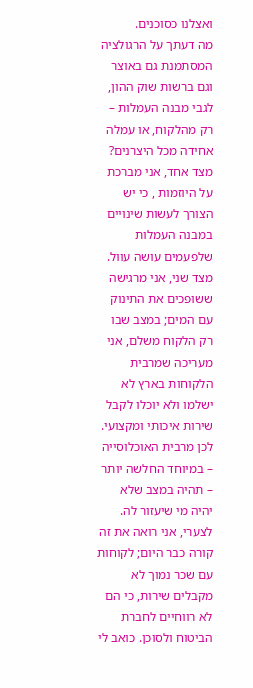ואצלנו כסוכנים.
מה דעתך על הרגולציה המסתמנת גם באוצר וגם ברשות שוק ההון, לגבי מבנה העמלות – רק מהלקוח, או עמלה אחידה מכל היצרנים?
מצד אחד, אני מברכת על היוזמות , כי יש הצורך לעשות שינויים במבנה העמלות שלפעמים עושה עוול. מצד שני, אני מרגישה ששופכים את התינוק עם המים; במצב שבו רק הלקוח משלם, אני מעריכה שמרבית הלקוחות בארץ לא ישלמו ולא יוכלו לקבל שירות איכותי ומקצועי. לכן מרבית האוכלוסייה – במיוחד החלשה יותר – תהיה במצב שלא יהיה מי שיעזור לה. לצערי, אני רואה את זה קורה כבר היום; לקוחות עם שכר נמוך לא מקבלים שירות, כי הם לא רווחיים לחברת הביטוח ולסוכן. כואב לי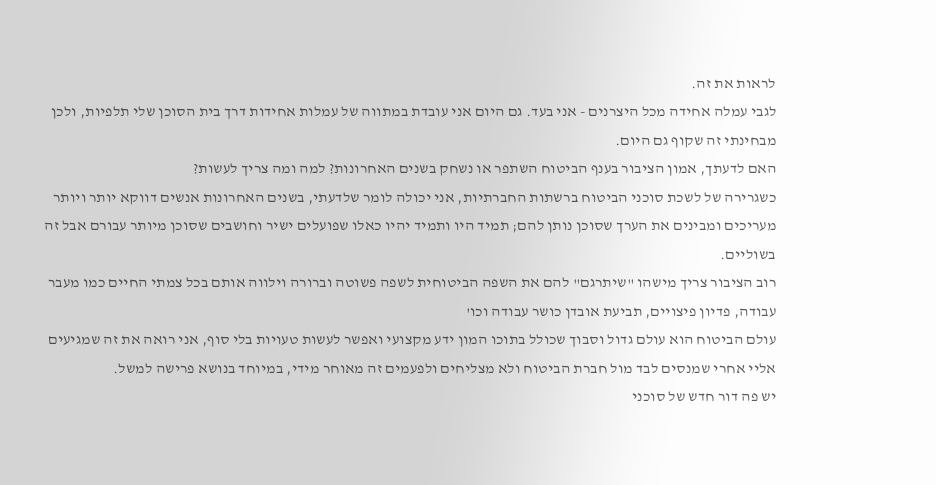לראות את זה.
לגבי עמלה אחידה מכל היצרנים - אני בעד. גם היום אני עובדת במתווה של עמלות אחידות דרך בית הסוכן שלי תלפיות, ולכן מבחינתי זה שקוף גם היום.
האם לדעתך, אמון הציבור בענף הביטוח השתפר או נשחק בשנים האחרונות? למה ומה צריך לעשות?
כשגרירה של לשכת סוכני הביטוח ברשתות החברתיות, אני יכולה לומר שלדעתי, בשנים האחרונות אנשים דווקא יותר ויותר מעריכים ומבינים את הערך שסוכן נותן להם; תמיד היו ותמיד יהיו כאלו שפועלים ישיר וחושבים שסוכן מיותר עבורם אבל זה בשוליים.
רוב הציבור צריך מישהו "שיתרגם" להם את השפה הביטוחית לשפה פשוטה וברורה וילווה אותם בכל צמתי החיים כמו מעבר עבודה, פדיון פיצויים, תביעת אובדן כושר עבודה וכו'
עולם הביטוח הוא עולם גדול וסבוך שכולל בתוכו המון ידע מקצועי ואפשר לעשות טעויות בלי סוף, אני רואה את זה שמגיעים אליי אחרי שמנסים לבד מול חברת הביטוח ולא מצליחים ולפעמים זה מאוחר מידי, במיוחד בנושא פרישה למשל.
יש פה דור חדש של סוכני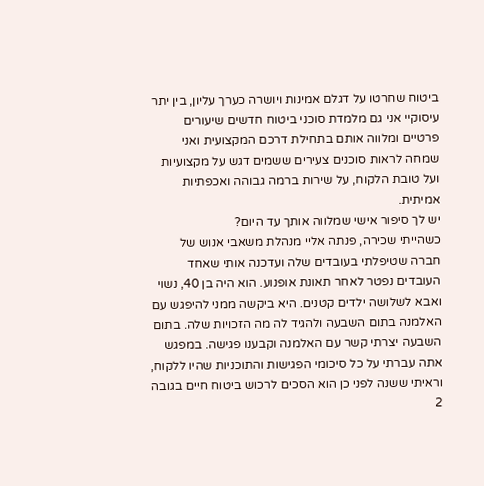ביטוח שחרטו על דגלם אמינות ויושרה כערך עליון, בין יתר עיסוקיי אני גם מלמדת סוכני ביטוח חדשים שיעורים פרטיים ומלווה אותם בתחילת דרכם המקצועית ואני שמחה לראות סוכנים צעירים ששמים דגש על מקצועיות ועל טובת הלקוח, על שירות ברמה גבוהה ואכפתיות אמיתית.
יש לך סיפור אישי שמלווה אותך עד היום?
כשהייתי שכירה, פנתה אליי מנהלת משאבי אנוש של חברה שטיפלתי בעובדים שלה ועדכנה אותי שאחד העובדים נפטר לאחר תאונת אופנוע. הוא היה בן 40, נשוי ואבא לשלושה ילדים קטנים. היא ביקשה ממני להיפגש עם האלמנה בתום השבעה ולהגיד לה מה הזכויות שלה. בתום השבעה יצרתי קשר עם האלמנה וקבענו פגישה. במפגש אתה עברתי על כל סיכומי הפגישות והתוכניות שהיו ללקוח, וראיתי ששנה לפני כן הוא הסכים לרכוש ביטוח חיים בגובה 2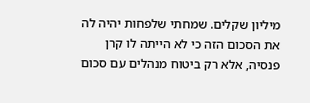מיליון שקלים. שמחתי שלפחות יהיה לה את הסכום הזה כי לא הייתה לו קרן פנסיה, אלא רק ביטוח מנהלים עם סכום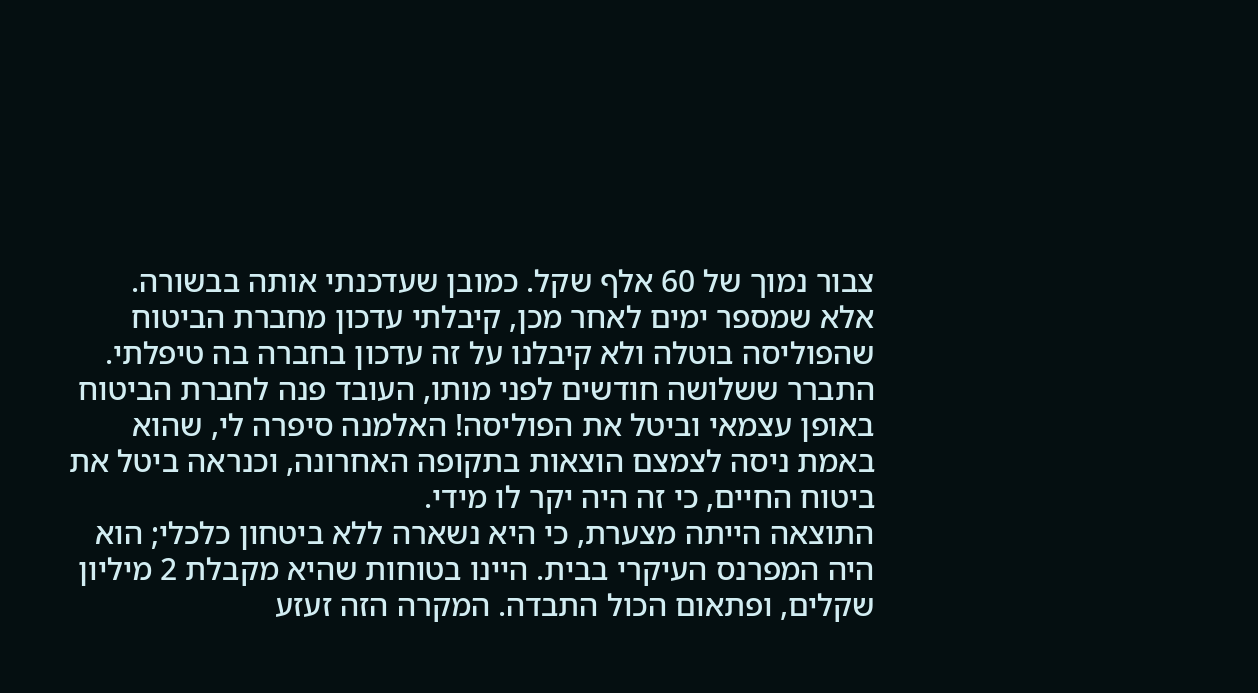צבור נמוך של 60 אלף שקל. כמובן שעדכנתי אותה בבשורה.
אלא שמספר ימים לאחר מכן, קיבלתי עדכון מחברת הביטוח שהפוליסה בוטלה ולא קיבלנו על זה עדכון בחברה בה טיפלתי. התברר ששלושה חודשים לפני מותו, העובד פנה לחברת הביטוח באופן עצמאי וביטל את הפוליסה! האלמנה סיפרה לי, שהוא באמת ניסה לצמצם הוצאות בתקופה האחרונה, וכנראה ביטל את ביטוח החיים, כי זה היה יקר לו מידי.
התוצאה הייתה מצערת, כי היא נשארה ללא ביטחון כלכלי; הוא היה המפרנס העיקרי בבית. היינו בטוחות שהיא מקבלת 2 מיליון שקלים, ופתאום הכול התבדה. המקרה הזה זעזע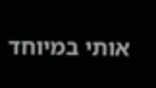אותי במיוחד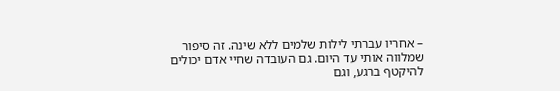– אחריו עברתי לילות שלמים ללא שינה. זה סיפור שמלווה אותי עד היום. גם העובדה שחיי אדם יכולים להיקטף ברגע, וגם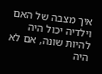איך מצבה של האם וילדיה יכול היה להיות שונה, אם לא היה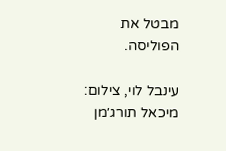מבטל את הפוליסה.

עינבל לוי, צילום: מיכאל תורג׳מן